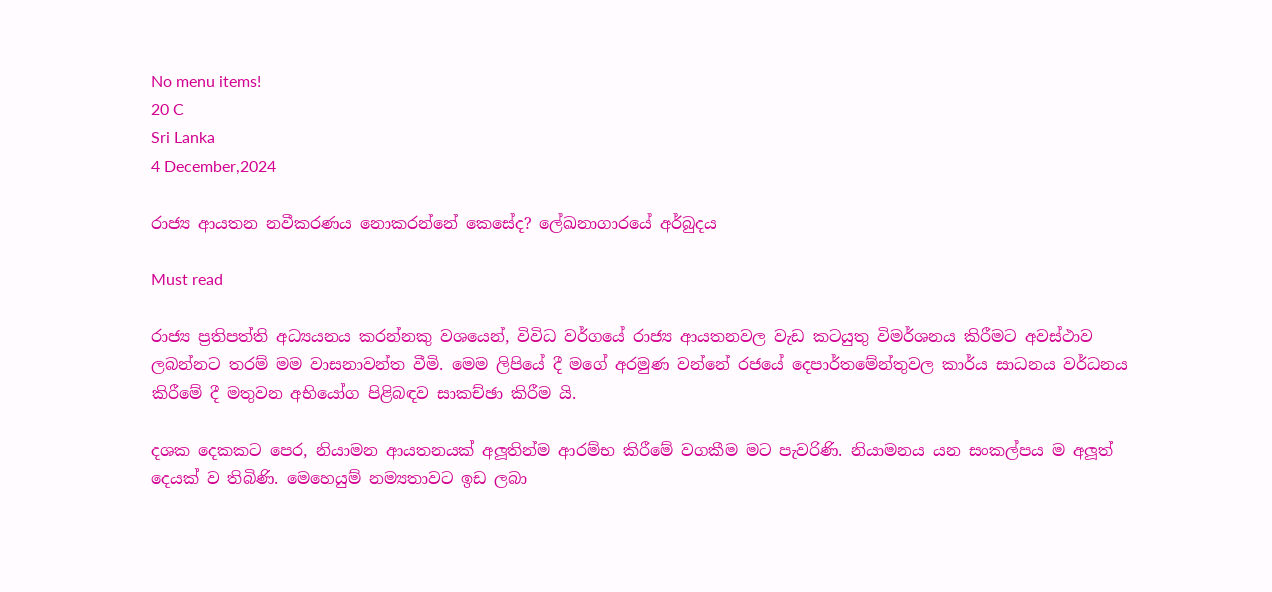No menu items!
20 C
Sri Lanka
4 December,2024

රාජ්‍ය ආයතන නවීකරණය නොකරන්නේ කෙසේද? ලේඛනාගාරයේ අර්බුදය

Must read

රාජ්‍ය ප්‍රතිපත්ති අධ්‍යයනය කරන්නකු වශයෙන්, විවිධ වර්ගයේ රාජ්‍ය ආයතනවල වැඩ කටයුතු විමර්ශනය කිරීමට අවස්ථාව ලබන්නට තරම් මම වාසනාවන්ත වීමි. මෙම ලිපියේ දී මගේ අරමුණ වන්නේ රජයේ දෙපාර්තමේන්තුවල කාර්ය සාධනය වර්ධනය කිරීමේ දී මතුවන අභියෝග පිළිබඳව සාකච්ඡා කිරීම යි.

දශක දෙකකට පෙර, නියාමන ආයතනයක් අලූතින්ම ආරම්භ කිරීමේ වගකීම මට පැවරිණි. නියාමනය යන සංකල්පය ම අලූත් දෙයක් ව තිබිණි. මෙහෙයුම් නම්‍යතාවට ඉඩ ලබා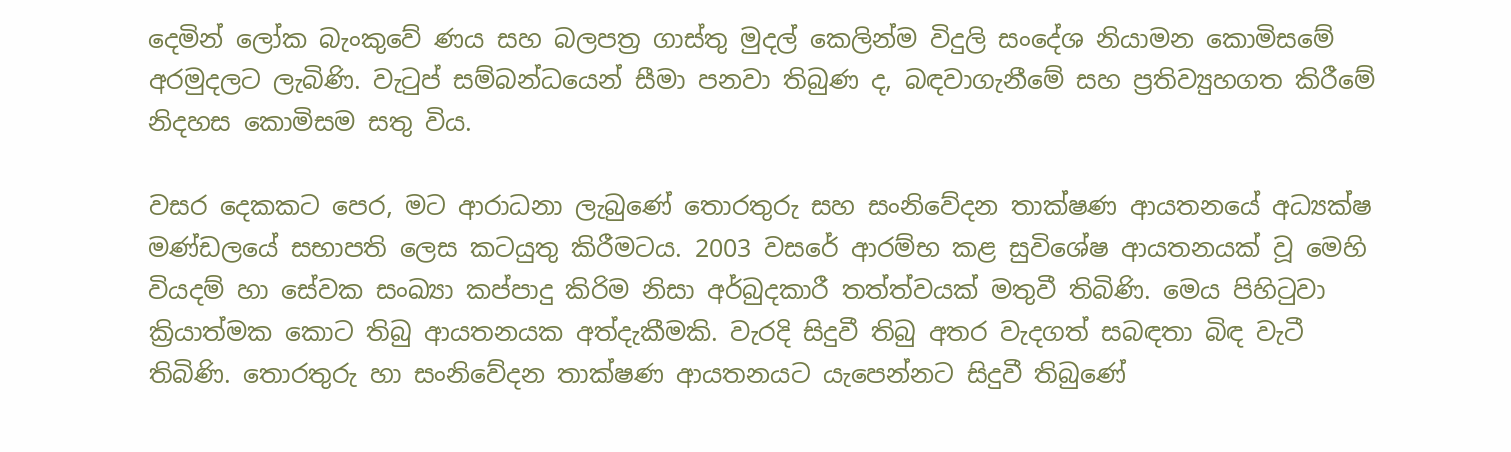දෙමින් ලෝක බැංකුවේ ණය සහ බලපත්‍ර ගාස්තු මුදල් කෙලින්ම විදුලි සංදේශ නියාමන කොමිසමේ අරමුදලට ලැබිණි. වැටුප් සම්බන්ධයෙන් සීමා පනවා තිබුණ ද, බඳවාගැනීමේ සහ ප්‍රතිව්‍යුහගත කිරීමේ නිදහස කොමිසම සතු විය.

වසර දෙකකට පෙර, මට ආරාධනා ලැබුණේ තොරතුරු සහ සංනිවේදන තාක්ෂණ ආයතනයේ අධ්‍යක්ෂ මණ්ඩලයේ සභාපති ලෙස කටයුතු කිරීමටය. 2003 වසරේ ආරම්භ කළ සුවිශේෂ ආයතනයක් වූ මෙහි වියදම් හා සේවක සංඛ්‍යා කප්පාදු කිරිම නිසා අර්බුදකාරී තත්ත්වයක් මතුවී තිබිණි. මෙය පිහිටුවා ක්‍රියාත්මක කොට තිබු ආයතනයක අත්දැකීමකි. වැරදි සිදුවී තිබු අතර වැදගත් සබඳතා බිඳ වැටී තිබිණි. තොරතුරු හා සංනිවේදන තාක්ෂණ ආයතනයට යැපෙන්නට සිදුවී තිබුණේ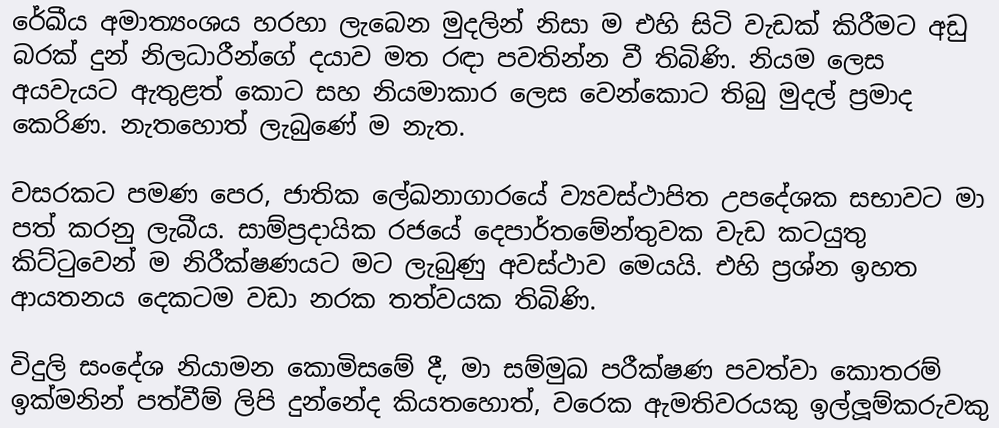රේඛීය අමාත්‍යංශය හරහා ලැබෙන මුදලින් නිසා ම එහි සිටි වැඩක් කිරීමට අඩු බරක් දුන් නිලධාරීන්ගේ දයාව මත රඳා පවතින්න වී තිබිණි. නියම ලෙස අයවැයට ඇතුළත් කොට සහ නියමාකාර ලෙස වෙන්කොට තිබු මුදල් ප්‍රමාද කෙරිණ. නැතහොත් ලැබුණේ ම නැත.

වසරකට පමණ පෙර, ජාතික ලේඛනාගාරයේ ව්‍යවස්ථාපිත උපදේශක සභාවට මා පත් කරනු ලැබීය. සාම්ප්‍රදායික රජයේ දෙපාර්තමේන්තුවක වැඩ කටයුතු කිට්ටුවෙන් ම නිරීක්ෂණයට මට ලැබුණු අවස්ථාව මෙයයි. එහි ප්‍රශ්න ඉහත ආයතනය දෙකටම වඩා නරක තත්වයක තිබිණි.

විදුලි සංදේශ නියාමන කොමිසමේ දී, මා සම්මුඛ පරීක්ෂණ පවත්වා කොතරම් ඉක්මනින් පත්වීම් ලිපි දුන්නේද කියතහොත්, වරෙක ඇමතිවරයකු ඉල්ලූම්කරුවකු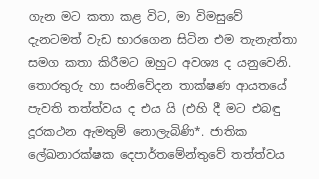ගැන මට කතා කළ විට, මා විමසුවේ දැනටමත් වැඩ භාරගෙන සිටින එම තැනැත්තා සමග කතා කිරීමට ඔහුට අවශ්‍ය ද යනුවෙනි. තොරතුරු හා සංනිවේදන තාක්ෂණ ආයතයේ පැවති තත්ත්වය ද එය යි (එහි දී මට එබඳු දූරකථන ඇමතුම් නොලැබිණි*. ජාතික ලේඛනාරක්ෂක දෙපාර්තමේන්තුවේ තත්ත්වය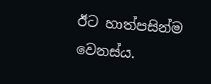ඊට හාත්පසින්ම වෙනස්ය.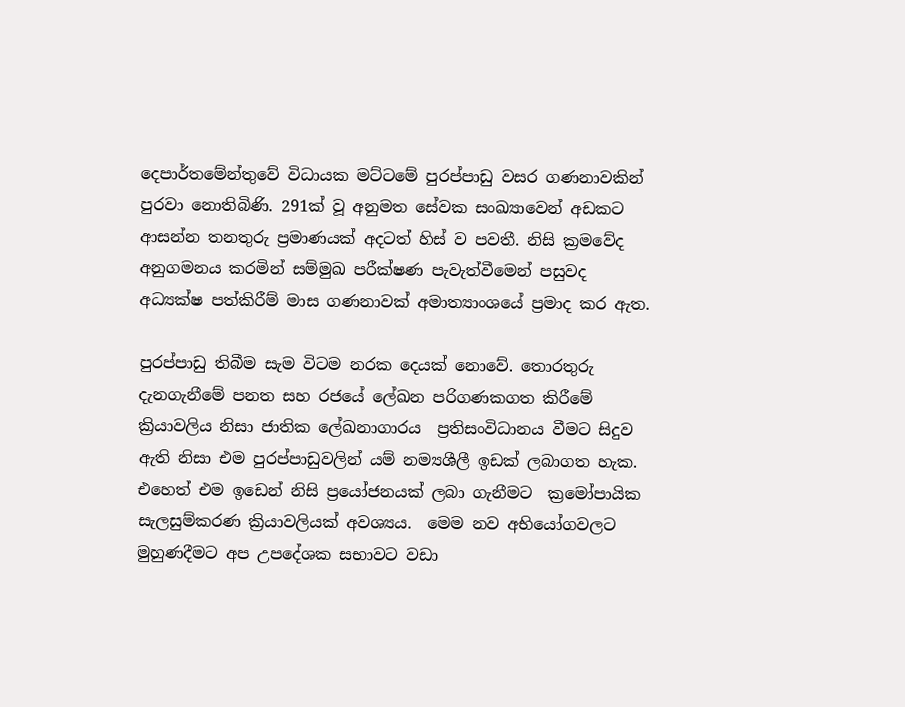දෙපාර්තමේන්තුවේ විධායක මට්ටමේ පුරප්පාඩු වසර ගණනාවකින් පුරවා නොතිබිණි. 291ක් වූ අනුමත සේවක සංඛ්‍යාවෙන් අඩකට ආසන්න තනතුරු ප්‍රමාණයක් අදටත් හිස් ව පවතී. නිසි ක්‍රමවේද අනුගමනය කරමින් සම්මුඛ පරීක්ෂණ පැවැත්වීමෙන් පසුවද අධ්‍යක්ෂ පත්කිරීම් මාස ගණනාවක් අමාත්‍යාංශයේ ප්‍රමාද කර ඇත.

පුරප්පාඩු තිබීම සැම විටම නරක දෙයක් නොවේ. තොරතුරු දැනගැනීමේ පනත සහ රජයේ ලේඛන පරිගණකගත කිරීමේ ක්‍රියාවලිය නිසා ජාතික ලේඛනාගාරය  ප්‍රතිසංවිධානය වීමට සිදුව ඇති නිසා එම පුරප්පාඩුවලින් යම් නම්‍යශීලී ඉඩක් ලබාගත හැක. එහෙත් එම ඉඩෙන් නිසි ප්‍රයෝජනයක් ලබා ගැනීමට  ක්‍රමෝපායික සැලසුම්කරණ ක්‍රියාවලියක් අවශ්‍යය.  මෙම නව අභියෝගවලට මුහුණදීමට අප උපදේශක සභාවට වඩා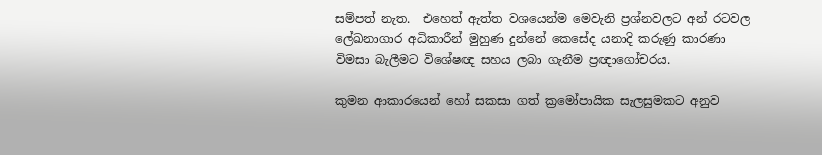සම්පත් නැත.  එහෙත් ඇත්ත වශයෙන්ම මෙවැනි ප්‍රශ්නවලට අන් රටවල ලේඛනාගාර අධිකාරීන් මුහුණ දුන්නේ කෙසේද යනාදි කරුණු කාරණා විමසා බැලීමට විශේෂඥ සහය ලබා ගැනීම ප්‍රඥාගෝචරය.

කුමන ආකාරයෙන් හෝ සකසා ගත් ක්‍රමෝපායික සැලසුමකට අනුව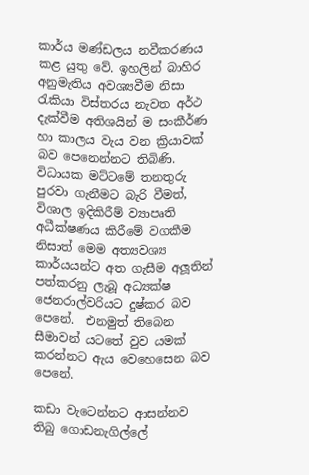කාර්ය මණ්ඩලය නවීකරණය කළ යුතු වේ. ඉහලින් බාහිර අනුමැතිය අවශ්‍යවීම නිසා රැකියා විස්තරය නැවත අර්ථ දැක්වීම අතිශයින් ම සංකීර්ණ හා කාලය වැය වන ක්‍රියාවක් බව පෙනෙන්නට තිබිණි. විධායක මට්ටමේ තනතුරු පුරවා ගැනීමට බැරි වීමත්, විශාල ඉදිකිරීම් ව්‍යාපෘති අධීක්ෂණය කිරීමේ වගකීම නිසාත් මෙම අත්‍යවශ්‍ය කාර්යයන්ට අත ගැසීම අලූතින් පත්කරනු ලැබූ අධ්‍යක්ෂ ජෙනරාල්වරියට දුෂ්කර බව පෙනේ.  එනමුත් තිබෙන සීමාවන් යටතේ වුව යමක් කරන්නට ඇය වෙහෙසෙන බව පෙනේ.

කඩා වැටෙන්නට ආසන්නව තිබු ගොඩනැගිල්ලේ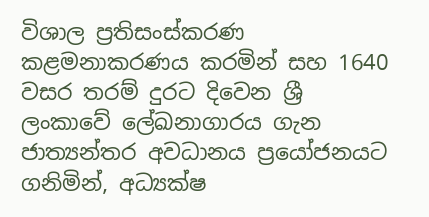විශාල ප්‍රතිසංස්කරණ කළමනාකරණය කරමින් සහ 1640 වසර තරම් දුරට දිවෙන ශ්‍රී ලංකාවේ ලේඛනාගාරය ගැන ජාත්‍යන්තර අවධානය ප්‍රයෝජනයට ගනිමින්, අධ්‍යක්ෂ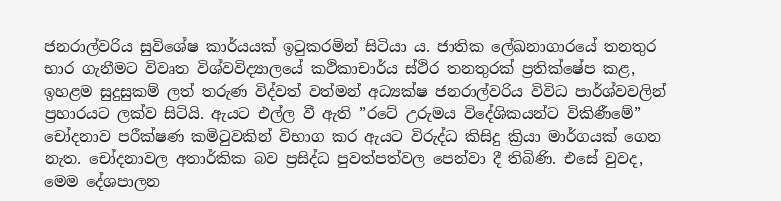ජනරාල්වරිය සුවිශේෂ කාර්යයක් ඉටුකරමින් සිටියා ය. ජාතික ලේඛනාගාරයේ තනතුර භාර ගැනීමට විවෘත විශ්වවිද්‍යාලයේ කථිකාචාර්ය ස්ථිර තනතුරක් ප්‍රතික්ෂේප කළ, ඉහළම සුදුසුකම් ලත් තරුණ විද්වත් වත්මන් අධ්‍යක්ෂ ජනරාල්වරිය විවිධ පාර්ශ්වවලින් ප්‍රහාරයට ලක්ව සිටියි. ඇයට එල්ල වී ඇති ”රටේ උරුමය විදේශිකයන්ට විකිණීමේ” චෝදනාව පරීක්ෂණ කමිටුවකින් විභාග කර ඇයට විරුද්ධ කිසිදු ක්‍රියා මාර්ගයක් ගෙන නැත. චෝදනාවල අතාර්කික බව ප්‍රසිද්ධ පුවත්පත්වල පෙන්වා දී තිබිණි. එසේ වුවද, මෙම දේශපාලන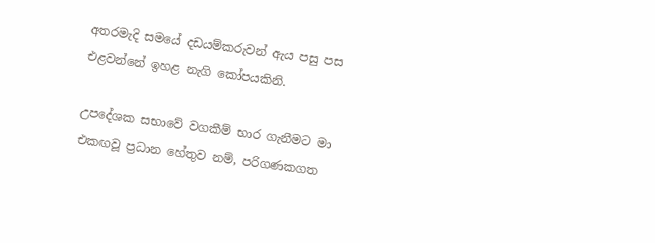අතරමැදි සමයේ දඩයම්කරුවන් ඇය පසු පස එළවන්නේ ඉහළ නැගි කෝපයකිනි.

උපදේශක සභාවේ වගකීම් භාර ගැනීමට මා එකඟවූ ප්‍රධාන හේතුව නම්, පරිගණකගත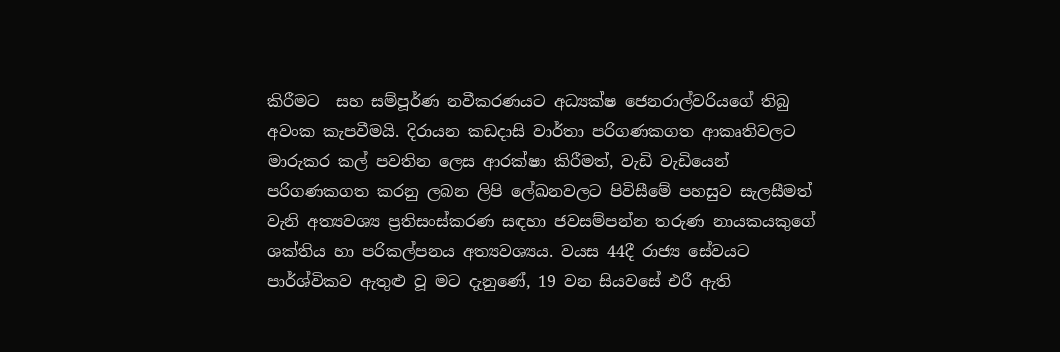කිරීමට  සහ සම්පූර්ණ නවීකරණයට අධ්‍යක්ෂ ජෙනරාල්වරියගේ තිබු අවංක කැපවීමයි. දිරායන කඩදාසි වාර්තා පරිගණකගත ආකෘතිවලට මාරුකර කල් පවතින ලෙස ආරක්ෂා කිරීමත්, වැඩි වැඩියෙන් පරිගණකගත කරනු ලබන ලිපි ලේඛනවලට පිවිසීමේ පහසුව සැලසීමත් වැනි අත්‍යවශ්‍ය ප්‍රතිසංස්කරණ සඳහා ජවසම්පන්න තරුණ නායකයකුගේ ශක්තිය හා පරිකල්පනය අත්‍යවශ්‍යය. වයස 44දී රාජ්‍ය සේවයට පාර්ශ්විකව ඇතුළු වූ මට දැනුණේ, 19 වන සියවසේ එරී ඇති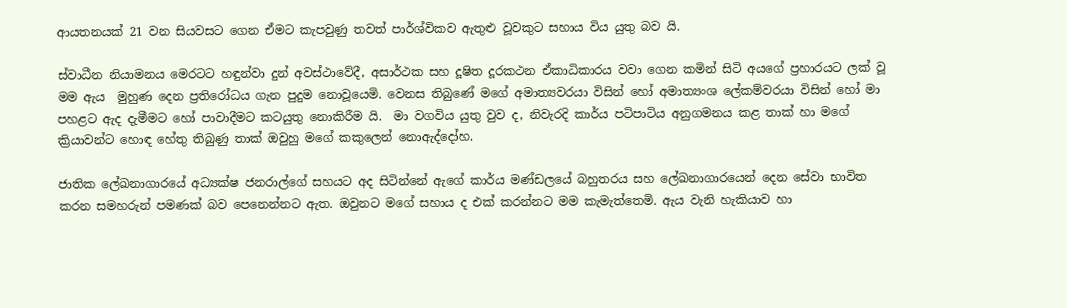ආයතනයක් 21 වන සියවසට ගෙන ඒමට කැපවුණු තවත් පාර්ශ්විකව ඇතුළු වූවකුට සහාය විය යුතු බව යි.

ස්වාධීන නියාමනය මෙරටට හඳුන්වා දුන් අවස්ථාවේදී, අසාර්ථක සහ දූෂිත දූරකථන ඒකාධිකාරය වවා ගෙන කමින් සිටි අයගේ ප්‍රහාරයට ලක් වූ මම ඇය  මුහුණ දෙන ප්‍රතිරෝධය ගැන පුදුම නොවූයෙමි. වෙනස තිබුණේ මගේ අමාත්‍යවරයා විසින් හෝ අමාත්‍යංශ ලේකම්වරයා විසින් හෝ මා පහළට ඇද දැමීමට හෝ පාවාදීමට කටයුතු නොකිරීම යි.  මා වගවිය යුතු වුව ද, නිවැරදි කාර්ය පටිපාටිය අනුගමනය කළ තාක් හා මගේ ක්‍රියාවන්ට හොඳ හේතු තිබුණු තාක් ඔවුහු මගේ කකුලෙන් නොඇද්දෝහ.

ජාතික ලේඛනාගාරයේ අධ්‍යක්ෂ ජනරාල්ගේ සහයට අද සිටින්නේ ඇගේ කාර්ය මණ්ඩලයේ බහුතරය සහ ලේඛනාගාරයෙන් දෙන සේවා භාවිත කරන සමහරුන් පමණක් බව පෙනෙන්නට ඇත. ඔවුනට මගේ සහාය ද එක් කරන්නට මම කැමැත්තෙමි. ඇය වැනි හැකියාව හා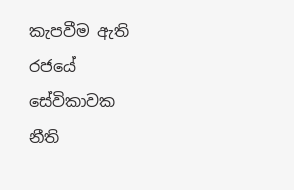කැපවීම ඇති රජයේ සේවිකාවක නීති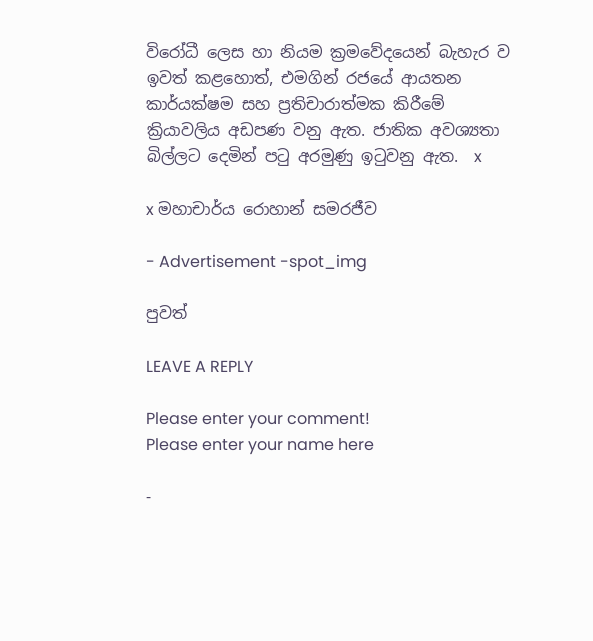විරෝධී ලෙස හා නියම ක්‍රමවේදයෙන් බැහැර ව ඉවත් කළහොත්, එමගින් රජයේ ආයතන කාර්යක්ෂම සහ ප්‍රතිචාරාත්මක කිරීමේ ක්‍රියාවලිය අඩපණ වනු ඇත. ජාතික අවශ්‍යතා බිල්ලට දෙමින් පටු අරමුණු ඉටුවනු ඇත.  x

x මහාචාර්ය රොහාන් සමරජීව

- Advertisement -spot_img

පුවත්

LEAVE A REPLY

Please enter your comment!
Please enter your name here

-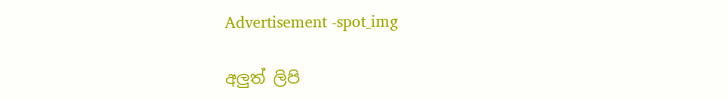Advertisement -spot_img

අලුත් ලිපි